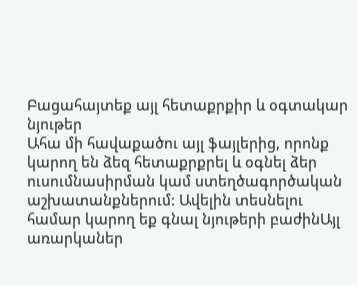Բացահայտեք այլ հետաքրքիր և օգտակար նյութեր
Ահա մի հավաքածու այլ ֆայլերից, որոնք կարող են ձեզ հետաքրքրել և օգնել ձեր ուսումնասիրման կամ ստեղծագործական աշխատանքներում: Ավելին տեսնելու համար կարող եք գնալ նյութերի բաժինԱյլ առարկաներ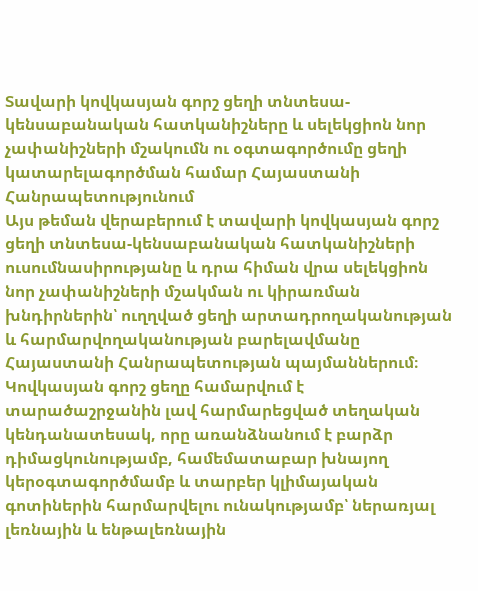Տավարի կովկասյան գորշ ցեղի տնտեսա-կենսաբանական հատկանիշները և սելեկցիոն նոր չափանիշների մշակումն ու օգտագործումը ցեղի կատարելագործման համար Հայաստանի Հանրապետությունում
Այս թեման վերաբերում է տավարի կովկասյան գորշ ցեղի տնտեսա-կենսաբանական հատկանիշների ուսումնասիրությանը և դրա հիման վրա սելեկցիոն նոր չափանիշների մշակման ու կիրառման խնդիրներին՝ ուղղված ցեղի արտադրողականության և հարմարվողականության բարելավմանը Հայաստանի Հանրապետության պայմաններում։ Կովկասյան գորշ ցեղը համարվում է տարածաշրջանին լավ հարմարեցված տեղական կենդանատեսակ, որը առանձնանում է բարձր դիմացկունությամբ, համեմատաբար խնայող կերօգտագործմամբ և տարբեր կլիմայական գոտիներին հարմարվելու ունակությամբ՝ ներառյալ լեռնային և ենթալեռնային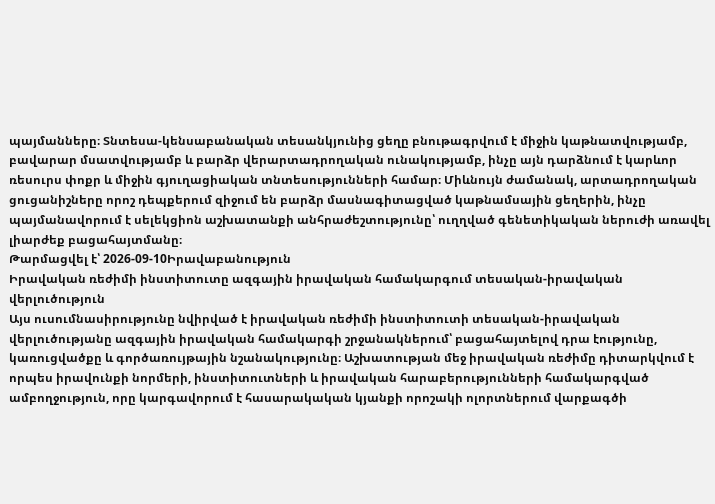պայմանները։ Տնտեսա-կենսաբանական տեսանկյունից ցեղը բնութագրվում է միջին կաթնատվությամբ, բավարար մսատվությամբ և բարձր վերարտադրողական ունակությամբ, ինչը այն դարձնում է կարևոր ռեսուրս փոքր և միջին գյուղացիական տնտեսությունների համար։ Միևնույն ժամանակ, արտադրողական ցուցանիշները որոշ դեպքերում զիջում են բարձր մասնագիտացված կաթնամսային ցեղերին, ինչը պայմանավորում է սելեկցիոն աշխատանքի անհրաժեշտությունը՝ ուղղված գենետիկական ներուժի առավել լիարժեք բացահայտմանը։
Թարմացվել է՝ 2026-09-10Իրավաբանություն
Իրավական ռեժիմի ինստիտուտը ազգային իրավական համակարգում տեսական-իրավական վերլուծություն
Այս ուսումնասիրությունը նվիրված է իրավական ռեժիմի ինստիտուտի տեսական-իրավական վերլուծությանը ազգային իրավական համակարգի շրջանակներում՝ բացահայտելով դրա էությունը, կառուցվածքը և գործառույթային նշանակությունը։ Աշխատության մեջ իրավական ռեժիմը դիտարկվում է որպես իրավունքի նորմերի, ինստիտուտների և իրավական հարաբերությունների համակարգված ամբողջություն, որը կարգավորում է հասարակական կյանքի որոշակի ոլորտներում վարքագծի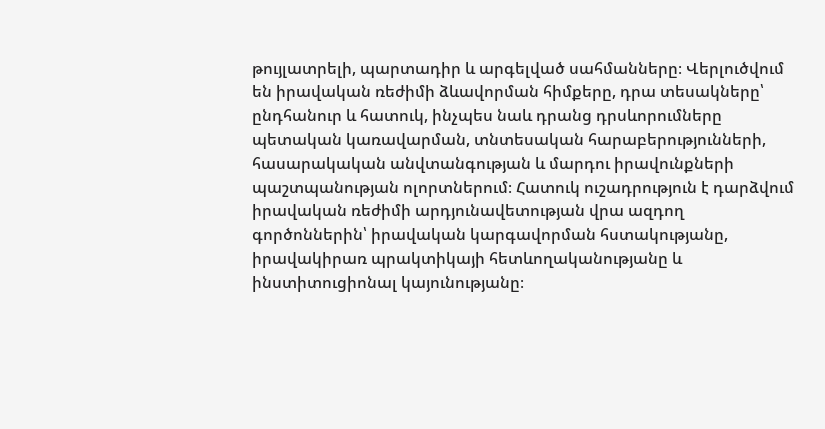թույլատրելի, պարտադիր և արգելված սահմանները։ Վերլուծվում են իրավական ռեժիմի ձևավորման հիմքերը, դրա տեսակները՝ ընդհանուր և հատուկ, ինչպես նաև դրանց դրսևորումները պետական կառավարման, տնտեսական հարաբերությունների, հասարակական անվտանգության և մարդու իրավունքների պաշտպանության ոլորտներում։ Հատուկ ուշադրություն է դարձվում իրավական ռեժիմի արդյունավետության վրա ազդող գործոններին՝ իրավական կարգավորման հստակությանը, իրավակիրառ պրակտիկայի հետևողականությանը և ինստիտուցիոնալ կայունությանը։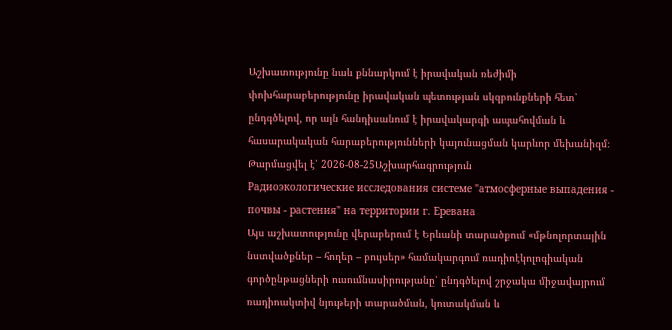Աշխատությունը նաև քննարկում է իրավական ռեժիմի փոխհարաբերությունը իրավական պետության սկզբունքների հետ՝ ընդգծելով, որ այն հանդիսանում է իրավակարգի ապահովման և հասարակական հարաբերությունների կայունացման կարևոր մեխանիզմ։
Թարմացվել է՝ 2026-08-25Աշխարհագրություն
Радиоэкологические исследования системе "атмосферные выпадения - почвы - растения" на территории г. Еревана
Այս աշխատությունը վերաբերում է Երևանի տարածքում «մթնոլորտային նստվածքներ – հողեր – բույսեր» համակարգում ռադիոէկոլոգիական գործընթացների ուսումնասիրությանը՝ ընդգծելով շրջակա միջավայրում ռադիոակտիվ նյութերի տարածման, կուտակման և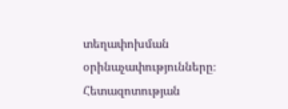տեղափոխման օրինաչափությունները։ Հետազոտության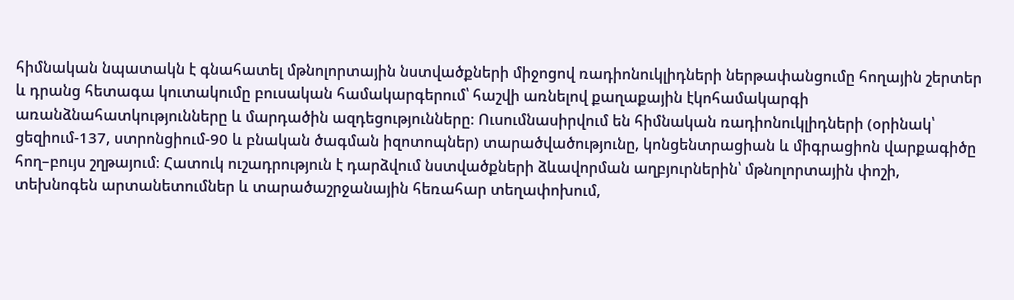հիմնական նպատակն է գնահատել մթնոլորտային նստվածքների միջոցով ռադիոնուկլիդների ներթափանցումը հողային շերտեր և դրանց հետագա կուտակումը բուսական համակարգերում՝ հաշվի առնելով քաղաքային էկոհամակարգի առանձնահատկությունները և մարդածին ազդեցությունները։ Ուսումնասիրվում են հիմնական ռադիոնուկլիդների (օրինակ՝ ցեզիում-137, ստրոնցիում-90 և բնական ծագման իզոտոպներ) տարածվածությունը, կոնցենտրացիան և միգրացիոն վարքագիծը հող–բույս շղթայում։ Հատուկ ուշադրություն է դարձվում նստվածքների ձևավորման աղբյուրներին՝ մթնոլորտային փոշի, տեխնոգեն արտանետումներ և տարածաշրջանային հեռահար տեղափոխում,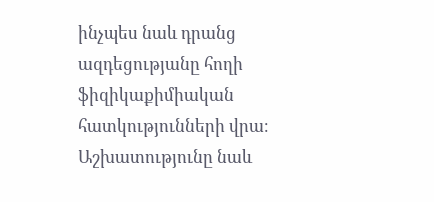ինչպես նաև դրանց ազդեցությանը հողի ֆիզիկաքիմիական հատկությունների վրա։ Աշխատությունը նաև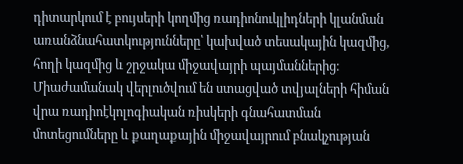դիտարկում է բույսերի կողմից ռադիոնուկլիդների կլանման առանձնահատկությունները՝ կախված տեսակային կազմից, հողի կազմից և շրջակա միջավայրի պայմաններից։ Միաժամանակ վերլուծվում են ստացված տվյալների հիման վրա ռադիոէկոլոգիական ռիսկերի գնահատման մոտեցումները և քաղաքային միջավայրում բնակչության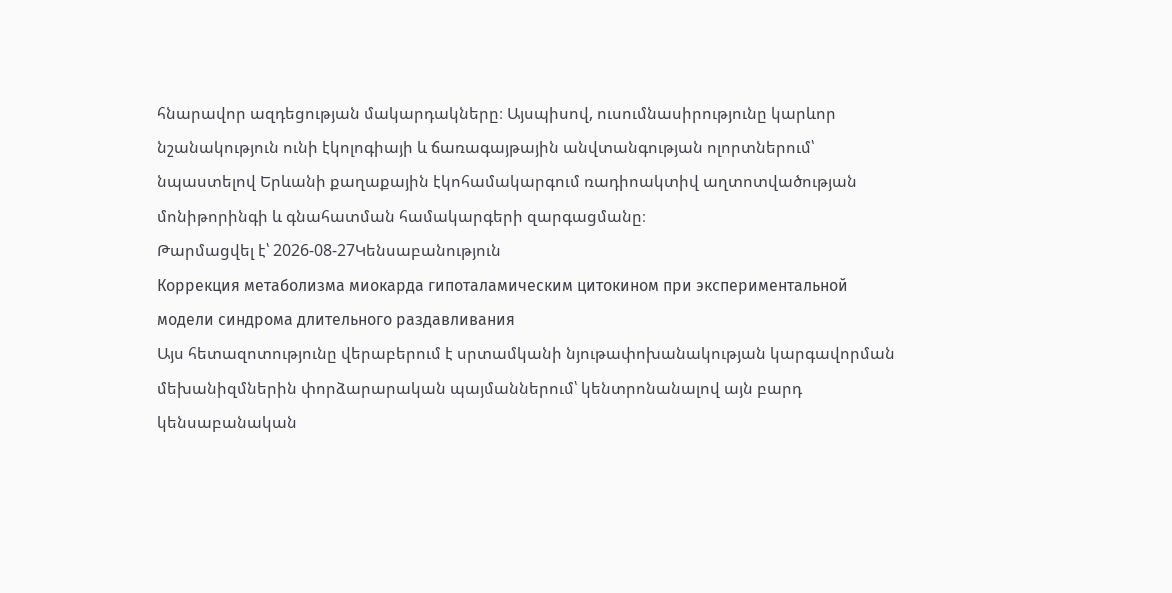հնարավոր ազդեցության մակարդակները։ Այսպիսով, ուսումնասիրությունը կարևոր նշանակություն ունի էկոլոգիայի և ճառագայթային անվտանգության ոլորտներում՝ նպաստելով Երևանի քաղաքային էկոհամակարգում ռադիոակտիվ աղտոտվածության մոնիթորինգի և գնահատման համակարգերի զարգացմանը։
Թարմացվել է՝ 2026-08-27Կենսաբանություն
Коррекция метаболизма миокарда гипоталамическим цитокином при экспериментальной модели синдрома длительного раздавливания
Այս հետազոտությունը վերաբերում է սրտամկանի նյութափոխանակության կարգավորման մեխանիզմներին փորձարարական պայմաններում՝ կենտրոնանալով այն բարդ կենսաբանական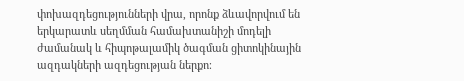փոխազդեցությունների վրա, որոնք ձևավորվում են երկարատև սեղմման համախտանիշի մոդելի ժամանակ և հիպոթալամիկ ծագման ցիտոկինային ազդակների ազդեցության ներքո։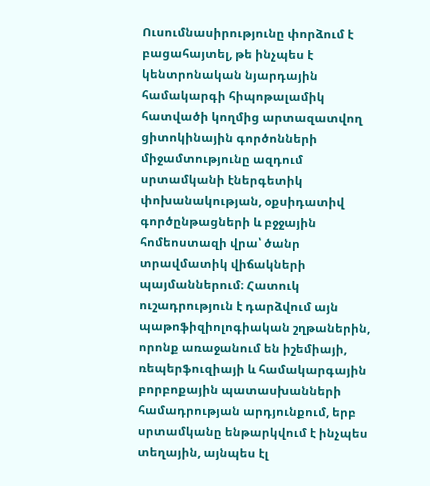Ուսումնասիրությունը փորձում է բացահայտել, թե ինչպես է կենտրոնական նյարդային համակարգի հիպոթալամիկ հատվածի կողմից արտազատվող ցիտոկինային գործոնների միջամտությունը ազդում սրտամկանի էներգետիկ փոխանակության, օքսիդատիվ գործընթացների և բջջային հոմեոստազի վրա՝ ծանր տրավմատիկ վիճակների պայմաններում։ Հատուկ ուշադրություն է դարձվում այն պաթոֆիզիոլոգիական շղթաներին, որոնք առաջանում են իշեմիայի, ռեպերֆուզիայի և համակարգային բորբոքային պատասխանների համադրության արդյունքում, երբ սրտամկանը ենթարկվում է ինչպես տեղային, այնպես էլ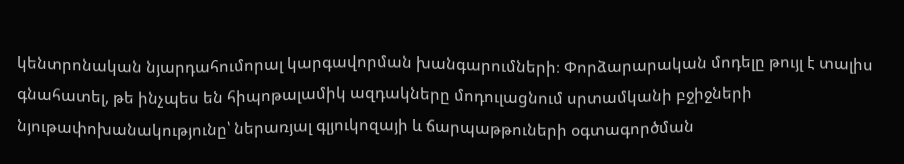կենտրոնական նյարդահումորալ կարգավորման խանգարումների։ Փորձարարական մոդելը թույլ է տալիս գնահատել, թե ինչպես են հիպոթալամիկ ազդակները մոդուլացնում սրտամկանի բջիջների նյութափոխանակությունը՝ ներառյալ գլյուկոզայի և ճարպաթթուների օգտագործման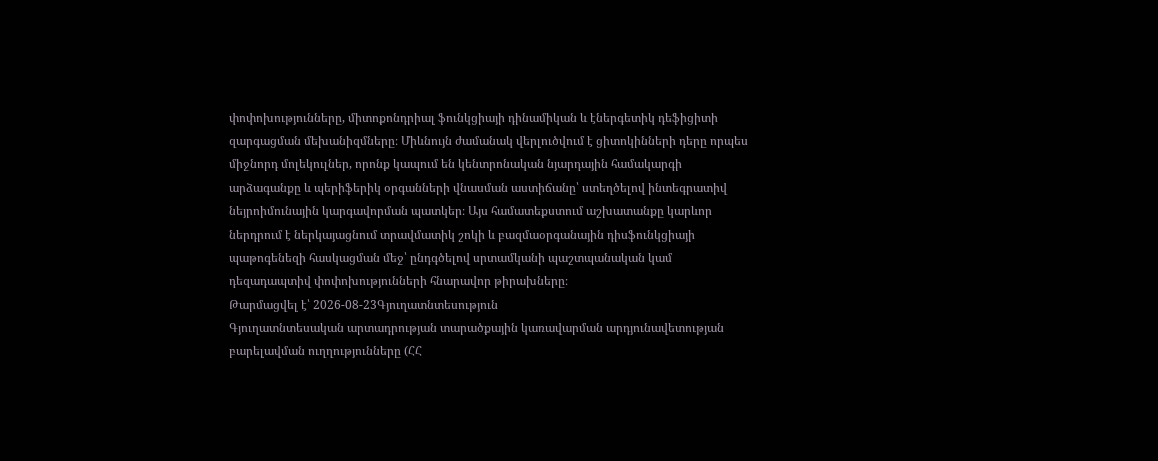փոփոխությունները, միտոքոնդրիալ ֆունկցիայի դինամիկան և էներգետիկ դեֆիցիտի զարգացման մեխանիզմները։ Միևնույն ժամանակ վերլուծվում է ցիտոկինների դերը որպես միջնորդ մոլեկուլներ, որոնք կապում են կենտրոնական նյարդային համակարգի արձագանքը և պերիֆերիկ օրգանների վնասման աստիճանը՝ ստեղծելով ինտեգրատիվ նեյրոիմունային կարգավորման պատկեր։ Այս համատեքստում աշխատանքը կարևոր ներդրում է ներկայացնում տրավմատիկ շոկի և բազմաօրգանային դիսֆունկցիայի պաթոգենեզի հասկացման մեջ՝ ընդգծելով սրտամկանի պաշտպանական կամ դեզադապտիվ փոփոխությունների հնարավոր թիրախները։
Թարմացվել է՝ 2026-08-23Գյուղատնտեսություն
Գյուղատնտեսական արտադրության տարածքային կառավարման արդյունավետության բարելավման ուղղությունները (ՀՀ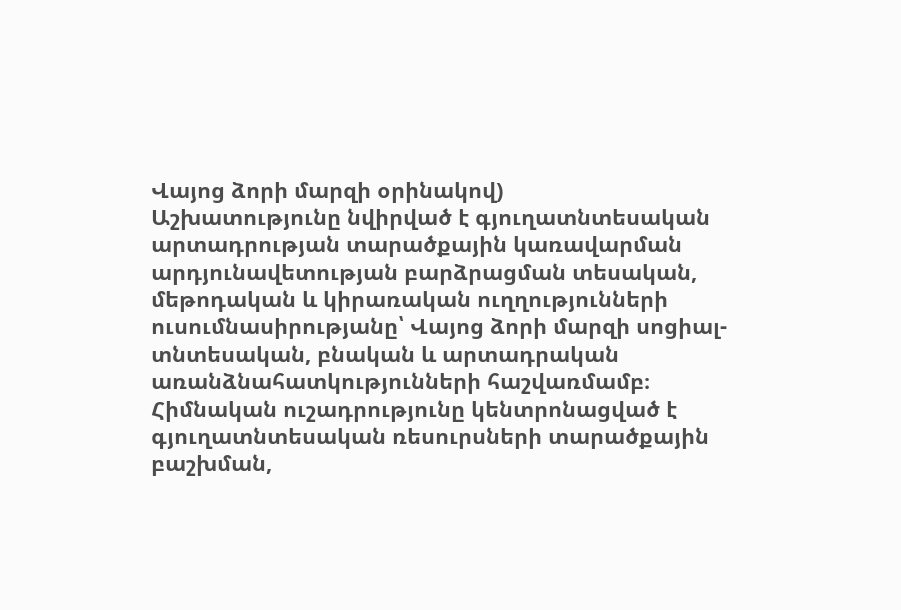Վայոց ձորի մարզի օրինակով)
Աշխատությունը նվիրված է գյուղատնտեսական արտադրության տարածքային կառավարման արդյունավետության բարձրացման տեսական, մեթոդական և կիրառական ուղղությունների ուսումնասիրությանը՝ Վայոց ձորի մարզի սոցիալ-տնտեսական, բնական և արտադրական առանձնահատկությունների հաշվառմամբ։ Հիմնական ուշադրությունը կենտրոնացված է գյուղատնտեսական ռեսուրսների տարածքային բաշխման,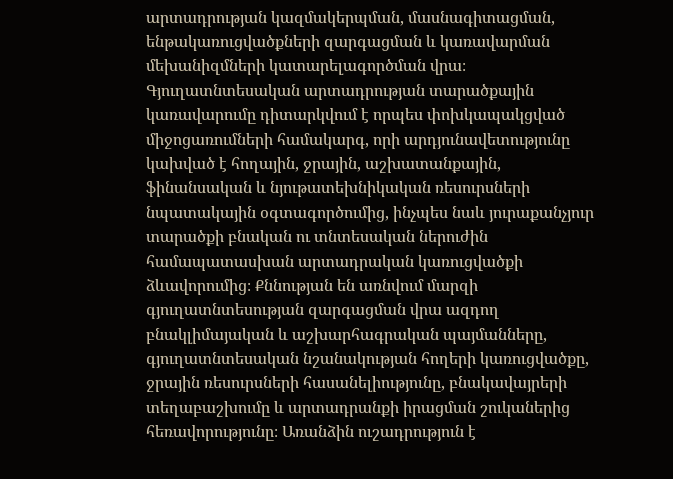արտադրության կազմակերպման, մասնագիտացման, ենթակառուցվածքների զարգացման և կառավարման մեխանիզմների կատարելագործման վրա։ Գյուղատնտեսական արտադրության տարածքային կառավարումը դիտարկվում է որպես փոխկապակցված միջոցառումների համակարգ, որի արդյունավետությունը կախված է հողային, ջրային, աշխատանքային, ֆինանսական և նյութատեխնիկական ռեսուրսների նպատակային օգտագործումից, ինչպես նաև յուրաքանչյուր տարածքի բնական ու տնտեսական ներուժին համապատասխան արտադրական կառուցվածքի ձևավորումից։ Քննության են առնվում մարզի գյուղատնտեսության զարգացման վրա ազդող բնակլիմայական և աշխարհագրական պայմանները, գյուղատնտեսական նշանակության հողերի կառուցվածքը, ջրային ռեսուրսների հասանելիությունը, բնակավայրերի տեղաբաշխումը և արտադրանքի իրացման շուկաներից հեռավորությունը։ Առանձին ուշադրություն է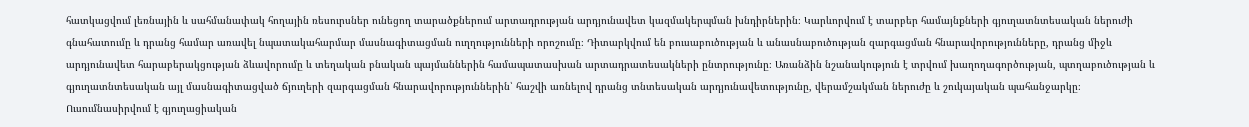հատկացվում լեռնային և սահմանափակ հողային ռեսուրսներ ունեցող տարածքներում արտադրության արդյունավետ կազմակերպման խնդիրներին։ Կարևորվում է տարբեր համայնքների գյուղատնտեսական ներուժի գնահատումը և դրանց համար առավել նպատակահարմար մասնագիտացման ուղղությունների որոշումը։ Դիտարկվում են բուսաբուծության և անասնաբուծության զարգացման հնարավորությունները, դրանց միջև արդյունավետ հարաբերակցության ձևավորումը և տեղական բնական պայմաններին համապատասխան արտադրատեսակների ընտրությունը։ Առանձին նշանակություն է տրվում խաղողագործության, պտղաբուծության և գյուղատնտեսական այլ մասնագիտացված ճյուղերի զարգացման հնարավորություններին՝ հաշվի առնելով դրանց տնտեսական արդյունավետությունը, վերամշակման ներուժը և շուկայական պահանջարկը։ Ուսումնասիրվում է գյուղացիական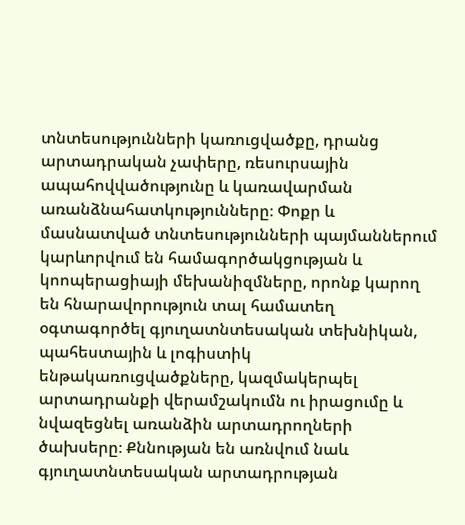տնտեսությունների կառուցվածքը, դրանց արտադրական չափերը, ռեսուրսային ապահովվածությունը և կառավարման առանձնահատկությունները։ Փոքր և մասնատված տնտեսությունների պայմաններում կարևորվում են համագործակցության և կոոպերացիայի մեխանիզմները, որոնք կարող են հնարավորություն տալ համատեղ օգտագործել գյուղատնտեսական տեխնիկան, պահեստային և լոգիստիկ ենթակառուցվածքները, կազմակերպել արտադրանքի վերամշակումն ու իրացումը և նվազեցնել առանձին արտադրողների ծախսերը։ Քննության են առնվում նաև գյուղատնտեսական արտադրության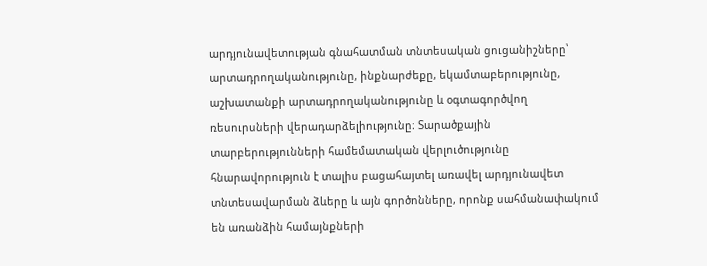արդյունավետության գնահատման տնտեսական ցուցանիշները՝ արտադրողականությունը, ինքնարժեքը, եկամտաբերությունը, աշխատանքի արտադրողականությունը և օգտագործվող ռեսուրսների վերադարձելիությունը։ Տարածքային տարբերությունների համեմատական վերլուծությունը հնարավորություն է տալիս բացահայտել առավել արդյունավետ տնտեսավարման ձևերը և այն գործոնները, որոնք սահմանափակում են առանձին համայնքների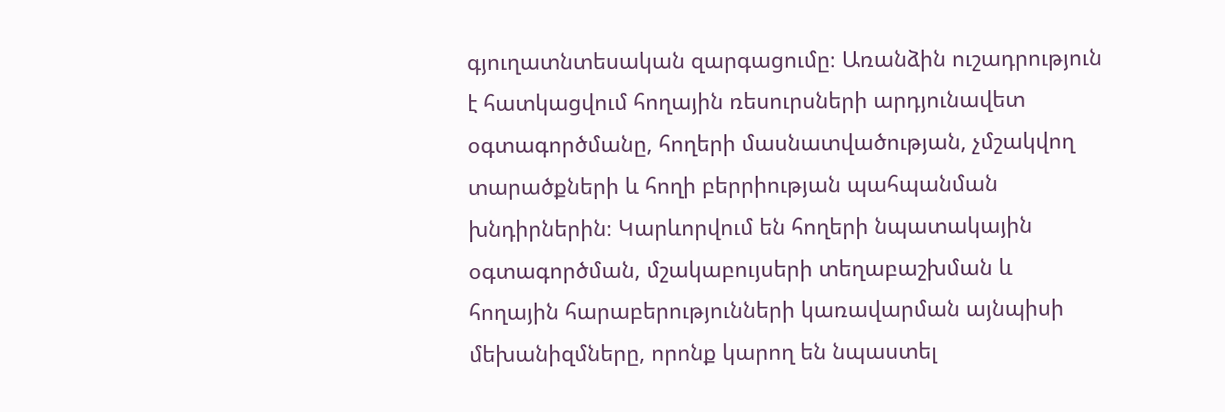գյուղատնտեսական զարգացումը։ Առանձին ուշադրություն է հատկացվում հողային ռեսուրսների արդյունավետ օգտագործմանը, հողերի մասնատվածության, չմշակվող տարածքների և հողի բերրիության պահպանման խնդիրներին։ Կարևորվում են հողերի նպատակային օգտագործման, մշակաբույսերի տեղաբաշխման և հողային հարաբերությունների կառավարման այնպիսի մեխանիզմները, որոնք կարող են նպաստել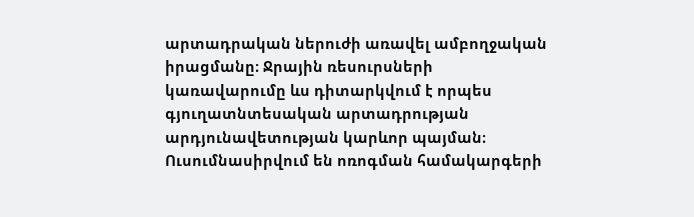արտադրական ներուժի առավել ամբողջական իրացմանը։ Ջրային ռեսուրսների կառավարումը ևս դիտարկվում է որպես գյուղատնտեսական արտադրության արդյունավետության կարևոր պայման։ Ուսումնասիրվում են ոռոգման համակարգերի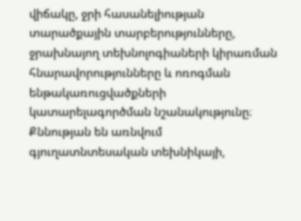վիճակը, ջրի հասանելիության տարածքային տարբերությունները, ջրախնայող տեխնոլոգիաների կիրառման հնարավորությունները և ոռոգման ենթակառուցվածքների կատարելագործման նշանակությունը։ Քննության են առնվում գյուղատնտեսական տեխնիկայի,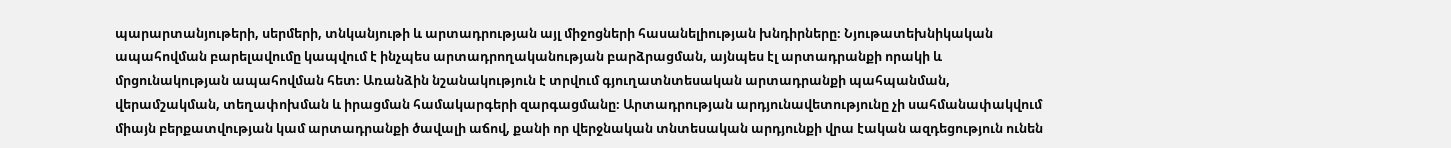պարարտանյութերի, սերմերի, տնկանյութի և արտադրության այլ միջոցների հասանելիության խնդիրները։ Նյութատեխնիկական ապահովման բարելավումը կապվում է ինչպես արտադրողականության բարձրացման, այնպես էլ արտադրանքի որակի և մրցունակության ապահովման հետ։ Առանձին նշանակություն է տրվում գյուղատնտեսական արտադրանքի պահպանման, վերամշակման, տեղափոխման և իրացման համակարգերի զարգացմանը։ Արտադրության արդյունավետությունը չի սահմանափակվում միայն բերքատվության կամ արտադրանքի ծավալի աճով, քանի որ վերջնական տնտեսական արդյունքի վրա էական ազդեցություն ունեն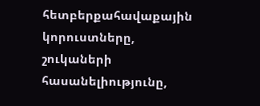հետբերքահավաքային կորուստները, շուկաների հասանելիությունը,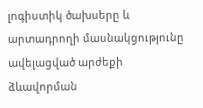լոգիստիկ ծախսերը և արտադրողի մասնակցությունը ավելացված արժեքի ձևավորման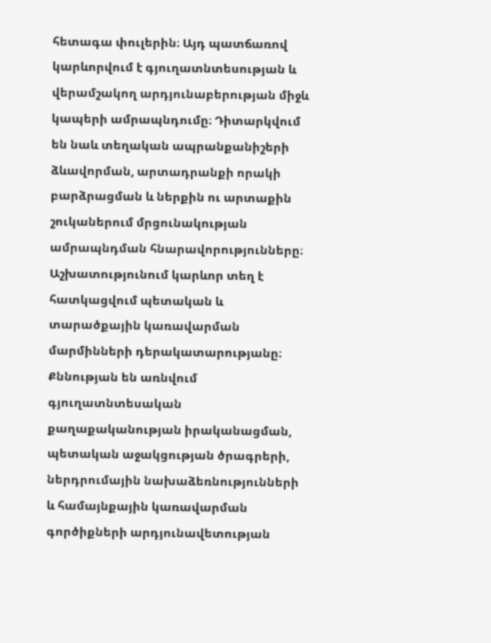հետագա փուլերին։ Այդ պատճառով կարևորվում է գյուղատնտեսության և վերամշակող արդյունաբերության միջև կապերի ամրապնդումը։ Դիտարկվում են նաև տեղական ապրանքանիշերի ձևավորման, արտադրանքի որակի բարձրացման և ներքին ու արտաքին շուկաներում մրցունակության ամրապնդման հնարավորությունները։ Աշխատությունում կարևոր տեղ է հատկացվում պետական և տարածքային կառավարման մարմինների դերակատարությանը։ Քննության են առնվում գյուղատնտեսական քաղաքականության իրականացման, պետական աջակցության ծրագրերի, ներդրումային նախաձեռնությունների և համայնքային կառավարման գործիքների արդյունավետության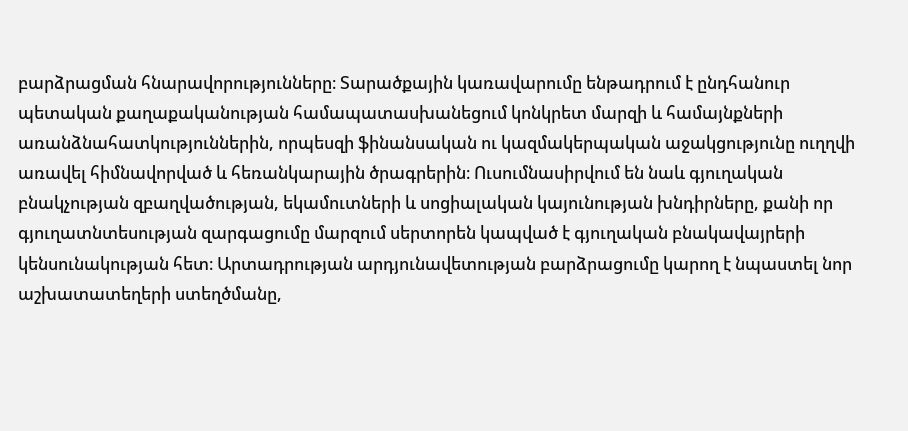բարձրացման հնարավորությունները։ Տարածքային կառավարումը ենթադրում է ընդհանուր պետական քաղաքականության համապատասխանեցում կոնկրետ մարզի և համայնքների առանձնահատկություններին, որպեսզի ֆինանսական ու կազմակերպական աջակցությունը ուղղվի առավել հիմնավորված և հեռանկարային ծրագրերին։ Ուսումնասիրվում են նաև գյուղական բնակչության զբաղվածության, եկամուտների և սոցիալական կայունության խնդիրները, քանի որ գյուղատնտեսության զարգացումը մարզում սերտորեն կապված է գյուղական բնակավայրերի կենսունակության հետ։ Արտադրության արդյունավետության բարձրացումը կարող է նպաստել նոր աշխատատեղերի ստեղծմանը,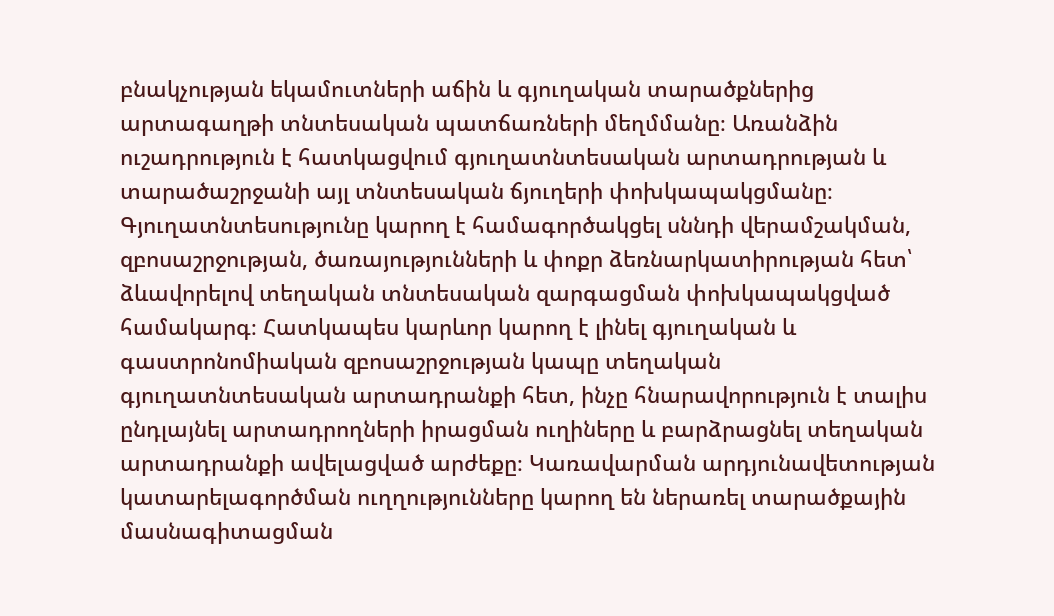բնակչության եկամուտների աճին և գյուղական տարածքներից արտագաղթի տնտեսական պատճառների մեղմմանը։ Առանձին ուշադրություն է հատկացվում գյուղատնտեսական արտադրության և տարածաշրջանի այլ տնտեսական ճյուղերի փոխկապակցմանը։ Գյուղատնտեսությունը կարող է համագործակցել սննդի վերամշակման, զբոսաշրջության, ծառայությունների և փոքր ձեռնարկատիրության հետ՝ ձևավորելով տեղական տնտեսական զարգացման փոխկապակցված համակարգ։ Հատկապես կարևոր կարող է լինել գյուղական և գաստրոնոմիական զբոսաշրջության կապը տեղական գյուղատնտեսական արտադրանքի հետ, ինչը հնարավորություն է տալիս ընդլայնել արտադրողների իրացման ուղիները և բարձրացնել տեղական արտադրանքի ավելացված արժեքը։ Կառավարման արդյունավետության կատարելագործման ուղղությունները կարող են ներառել տարածքային մասնագիտացման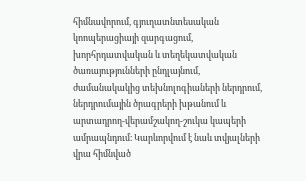հիմնավորում, գյուղատնտեսական կոոպերացիայի զարգացում, խորհրդատվական և տեղեկատվական ծառայությունների ընդլայնում, ժամանակակից տեխնոլոգիաների ներդրում, ներդրումային ծրագրերի խթանում և արտադրող-վերամշակող-շուկա կապերի ամրապնդում։ Կարևորվում է նաև տվյալների վրա հիմնված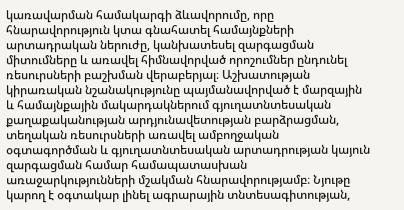կառավարման համակարգի ձևավորումը, որը հնարավորություն կտա գնահատել համայնքների արտադրական ներուժը, կանխատեսել զարգացման միտումները և առավել հիմնավորված որոշումներ ընդունել ռեսուրսների բաշխման վերաբերյալ։ Աշխատության կիրառական նշանակությունը պայմանավորված է մարզային և համայնքային մակարդակներում գյուղատնտեսական քաղաքականության արդյունավետության բարձրացման, տեղական ռեսուրսների առավել ամբողջական օգտագործման և գյուղատնտեսական արտադրության կայուն զարգացման համար համապատասխան առաջարկությունների մշակման հնարավորությամբ։ Նյութը կարող է օգտակար լինել ագրարային տնտեսագիտության,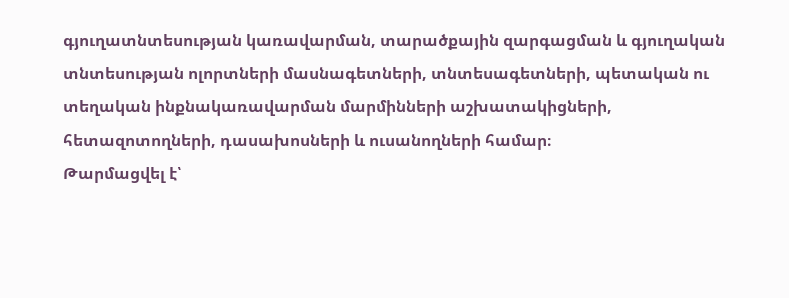գյուղատնտեսության կառավարման, տարածքային զարգացման և գյուղական տնտեսության ոլորտների մասնագետների, տնտեսագետների, պետական ու տեղական ինքնակառավարման մարմինների աշխատակիցների, հետազոտողների, դասախոսների և ուսանողների համար։
Թարմացվել է՝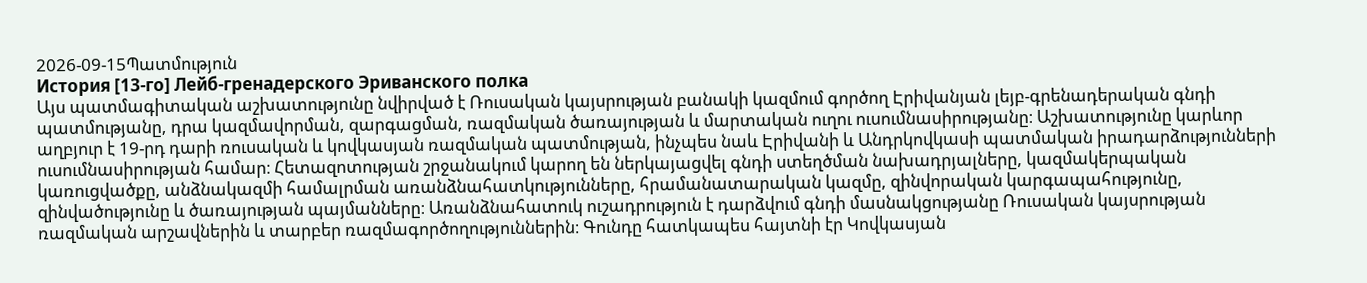2026-09-15Պատմություն
История [13-го] Лейб-гренадерского Эриванского полка
Այս պատմագիտական աշխատությունը նվիրված է Ռուսական կայսրության բանակի կազմում գործող Էրիվանյան լեյբ-գրենադերական գնդի պատմությանը, դրա կազմավորման, զարգացման, ռազմական ծառայության և մարտական ուղու ուսումնասիրությանը։ Աշխատությունը կարևոր աղբյուր է 19-րդ դարի ռուսական և կովկասյան ռազմական պատմության, ինչպես նաև Էրիվանի և Անդրկովկասի պատմական իրադարձությունների ուսումնասիրության համար։ Հետազոտության շրջանակում կարող են ներկայացվել գնդի ստեղծման նախադրյալները, կազմակերպական կառուցվածքը, անձնակազմի համալրման առանձնահատկությունները, հրամանատարական կազմը, զինվորական կարգապահությունը, զինվածությունը և ծառայության պայմանները։ Առանձնահատուկ ուշադրություն է դարձվում գնդի մասնակցությանը Ռուսական կայսրության ռազմական արշավներին և տարբեր ռազմագործողություններին։ Գունդը հատկապես հայտնի էր Կովկասյան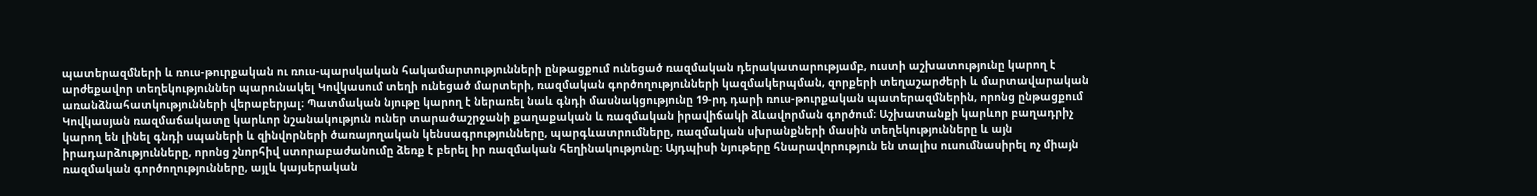պատերազմների և ռուս-թուրքական ու ռուս-պարսկական հակամարտությունների ընթացքում ունեցած ռազմական դերակատարությամբ, ուստի աշխատությունը կարող է արժեքավոր տեղեկություններ պարունակել Կովկասում տեղի ունեցած մարտերի, ռազմական գործողությունների կազմակերպման, զորքերի տեղաշարժերի և մարտավարական առանձնահատկությունների վերաբերյալ։ Պատմական նյութը կարող է ներառել նաև գնդի մասնակցությունը 19-րդ դարի ռուս-թուրքական պատերազմներին, որոնց ընթացքում Կովկասյան ռազմաճակատը կարևոր նշանակություն ուներ տարածաշրջանի քաղաքական և ռազմական իրավիճակի ձևավորման գործում։ Աշխատանքի կարևոր բաղադրիչ կարող են լինել գնդի սպաների և զինվորների ծառայողական կենսագրությունները, պարգևատրումները, ռազմական սխրանքների մասին տեղեկությունները և այն իրադարձությունները, որոնց շնորհիվ ստորաբաժանումը ձեռք է բերել իր ռազմական հեղինակությունը։ Այդպիսի նյութերը հնարավորություն են տալիս ուսումնասիրել ոչ միայն ռազմական գործողությունները, այլև կայսերական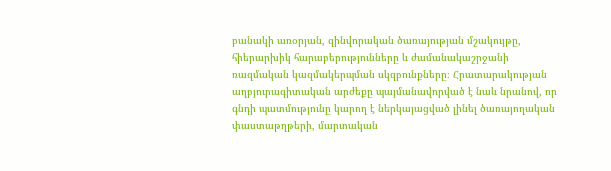բանակի առօրյան, զինվորական ծառայության մշակույթը, հիերարխիկ հարաբերությունները և ժամանակաշրջանի ռազմական կազմակերպման սկզբունքները։ Հրատարակության աղբյուրագիտական արժեքը պայմանավորված է նաև նրանով, որ գնդի պատմությունը կարող է ներկայացված լինել ծառայողական փաստաթղթերի, մարտական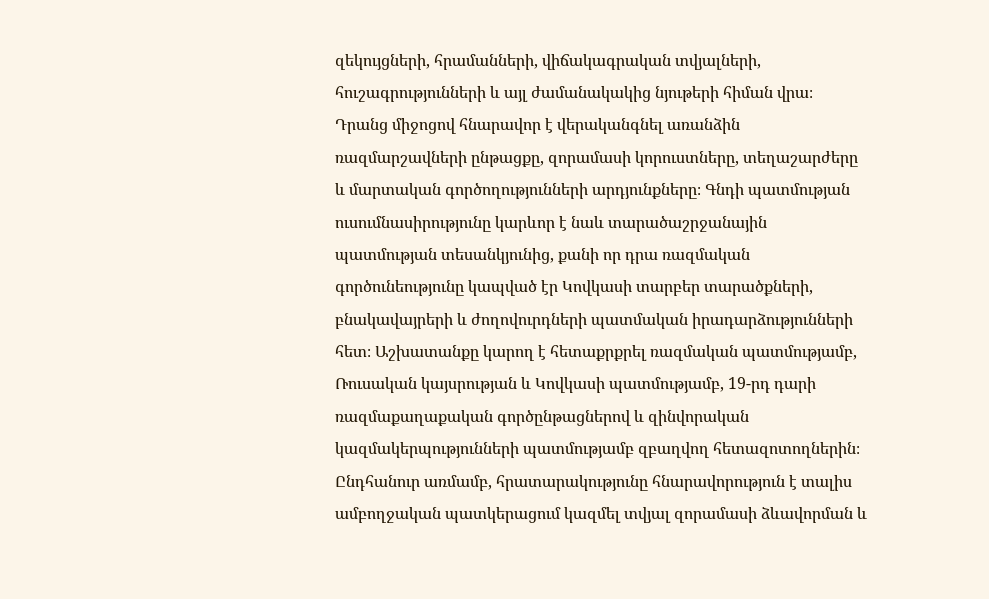զեկույցների, հրամանների, վիճակագրական տվյալների, հուշագրությունների և այլ ժամանակակից նյութերի հիման վրա։ Դրանց միջոցով հնարավոր է վերականգնել առանձին ռազմարշավների ընթացքը, զորամասի կորուստները, տեղաշարժերը և մարտական գործողությունների արդյունքները։ Գնդի պատմության ուսումնասիրությունը կարևոր է նաև տարածաշրջանային պատմության տեսանկյունից, քանի որ դրա ռազմական գործունեությունը կապված էր Կովկասի տարբեր տարածքների, բնակավայրերի և ժողովուրդների պատմական իրադարձությունների հետ։ Աշխատանքը կարող է հետաքրքրել ռազմական պատմությամբ, Ռուսական կայսրության և Կովկասի պատմությամբ, 19-րդ դարի ռազմաքաղաքական գործընթացներով և զինվորական կազմակերպությունների պատմությամբ զբաղվող հետազոտողներին։ Ընդհանուր առմամբ, հրատարակությունը հնարավորություն է տալիս ամբողջական պատկերացում կազմել տվյալ զորամասի ձևավորման և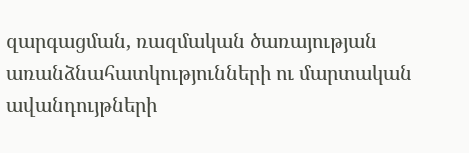զարգացման, ռազմական ծառայության առանձնահատկությունների ու մարտական ավանդույթների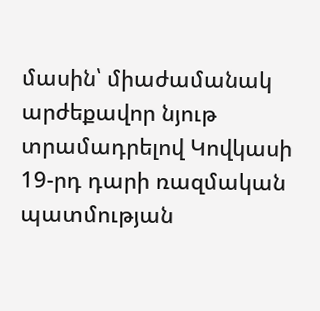մասին՝ միաժամանակ արժեքավոր նյութ տրամադրելով Կովկասի 19-րդ դարի ռազմական պատմության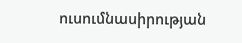ուսումնասիրության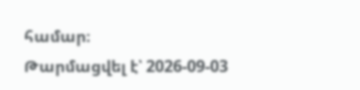համար։
Թարմացվել է՝ 2026-09-03